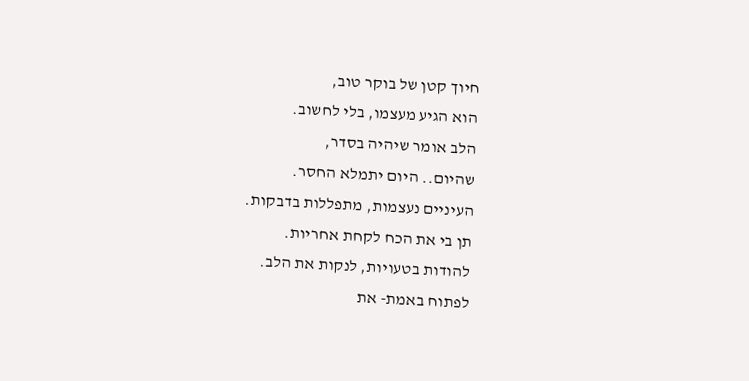חיוך קטן של בוקר טוב,
הוא הגיע מעצמו, בלי לחשוב.
הלב אומר שיהיה בסדר,
שהיום.. היום יתמלא החסר.
העיניים נעצמות, מתפללות בדבקות.
תן בי את הכח לקחת אחריות.
להודות בטעויות, לנקות את הלב.
לפתוח באמת- את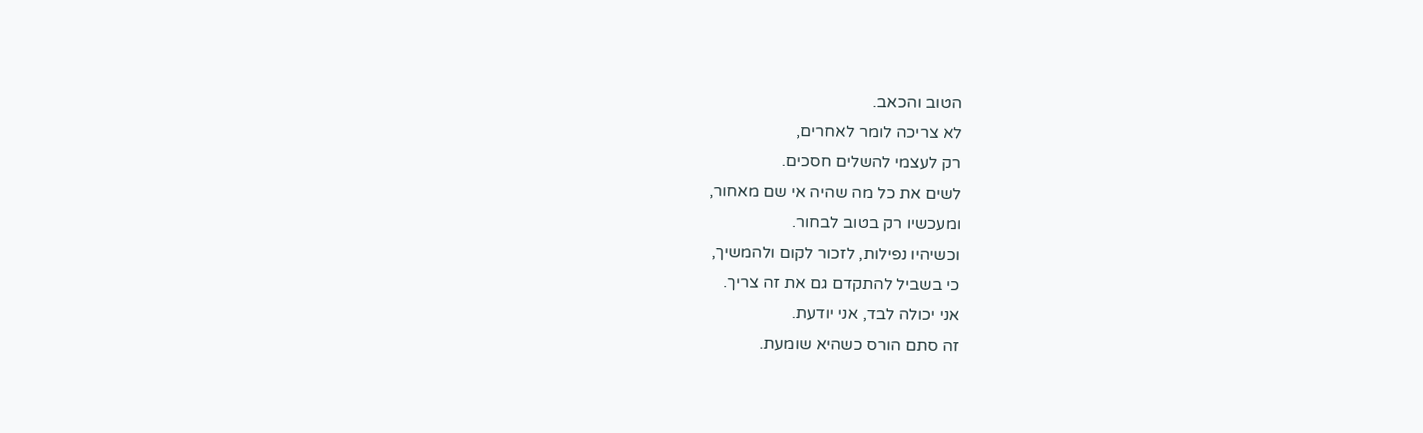הטוב והכאב.
לא צריכה לומר לאחרים,
רק לעצמי להשלים חסכים.
לשים את כל מה שהיה אי שם מאחור,
ומעכשיו רק בטוב לבחור.
וכשיהיו נפילות, לזכור לקום ולהמשיך,
כי בשביל להתקדם גם את זה צריך.
אני יכולה לבד, אני יודעת.
זה סתם הורס כשהיא שומעת.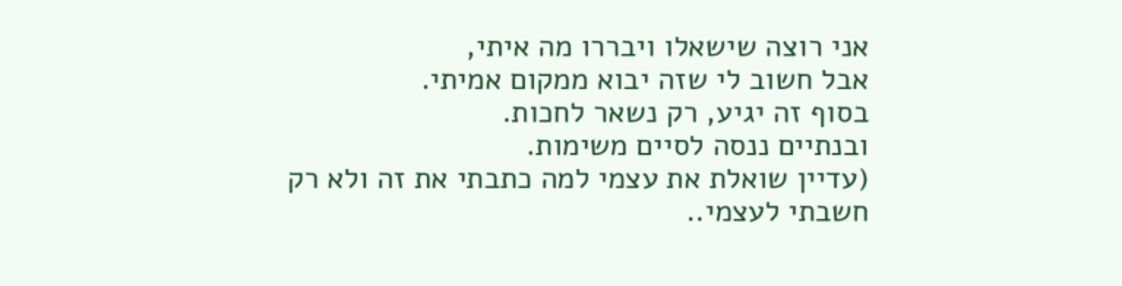אני רוצה שישאלו ויבררו מה איתי,
אבל חשוב לי שזה יבוא ממקום אמיתי.
בסוף זה יגיע, רק נשאר לחכות.
ובנתיים ננסה לסיים משימות.
(עדיין שואלת את עצמי למה כתבתי את זה ולא רק חשבתי לעצמי..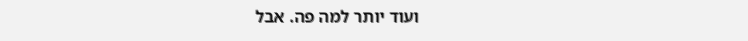ועוד יותר למה פה. אבל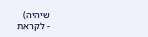שיהיה)
- לקראת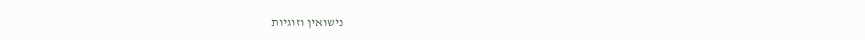נישואין וזוגיות